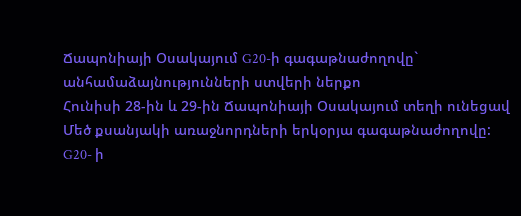Ճապոնիայի Օսակայում G20-ի գագաթնաժողովը` անհամաձայնությունների ստվերի ներքո
Հունիսի 28-ին և 29-ին Ճապոնիայի Օսակայում տեղի ունեցավ Մեծ քսանյակի առաջնորդների երկօրյա գագաթնաժողովը:
G20- ի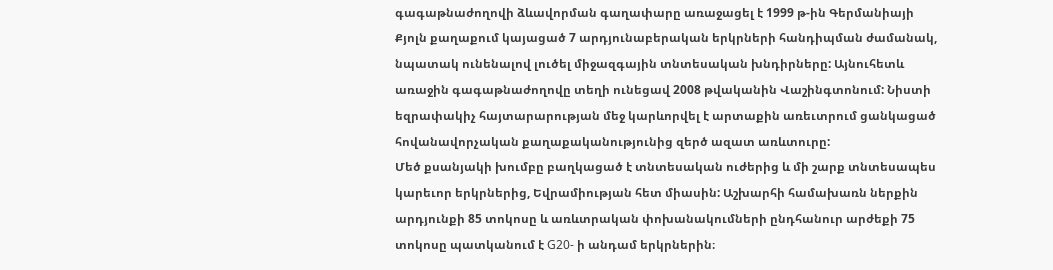գագաթնաժողովի ձևավորման գաղափարը առաջացել է 1999 թ-ին Գերմանիայի Քյոլն քաղաքում կայացած 7 արդյունաբերական երկրների հանդիպման ժամանակ, նպատակ ունենալով լուծել միջազգային տնտեսական խնդիրները: Այնուհետև առաջին գագաթնաժողովը տեղի ունեցավ 2008 թվականին Վաշինգտոնում: Նիստի եզրափակիչ հայտարարության մեջ կարևորվել է արտաքին առեւտրում ցանկացած հովանավորչական քաղաքականությունից զերծ ազատ առևտուրը:
Մեծ քսանյակի խումբը բաղկացած է տնտեսական ուժերից և մի շարք տնտեսապես կարեւոր երկրներից, Եվրամիության հետ միասին: Աշխարհի համախառն ներքին արդյունքի 85 տոկոսը և առևտրական փոխանակումների ընդհանուր արժեքի 75 տոկոսը պատկանում է G20- ի անդամ երկրներին։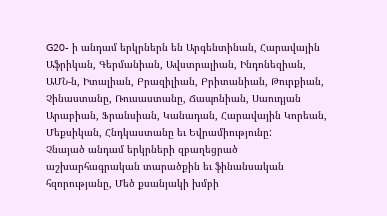G20- ի անդամ երկրներն են Արգենտինան, Հարավային Աֆրիկան, Գերմանիան, Ավստրալիան, Ինդոնեզիան, ԱՄՆ-ն, Իտալիան, Բրազիլիան, Բրիտանիան, Թուրքիան, Չինաստանը, Ռուսաստանը, Ճապոնիան, Սաուդյան Արաբիան, Ֆրանսիան, Կանադան, Հարավային Կորեան, Մեքսիկան, Հնդկաստանը եւ Եվրամիությունը:
Չնայած անդամ երկրների զբաղեցրած աշխարհագրական տարածքին եւ ֆինանսական հզորությանը, Մեծ քսանյակի խմբի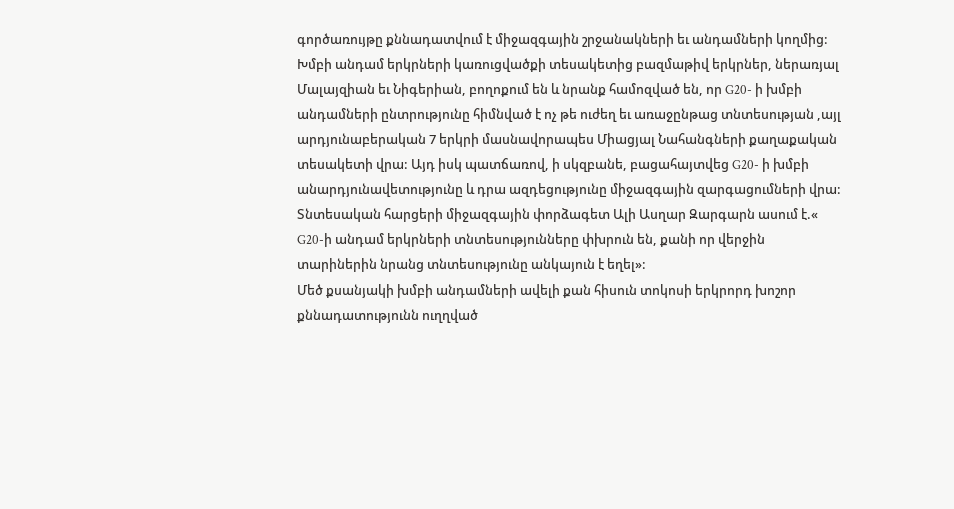գործառույթը քննադատվում է միջազգային շրջանակների եւ անդամների կողմից: Խմբի անդամ երկրների կառուցվածքի տեսակետից բազմաթիվ երկրներ, ներառյալ Մալայզիան եւ Նիգերիան, բողոքում են և նրանք համոզված են, որ G20- ի խմբի անդամների ընտրությունը հիմնված է ոչ թե ուժեղ եւ առաջընթաց տնտեսության ,այլ արդյունաբերական 7 երկրի մասնավորապես Միացյալ Նահանգների քաղաքական տեսակետի վրա: Այդ իսկ պատճառով, ի սկզբանե, բացահայտվեց G20- ի խմբի անարդյունավետությունը և դրա ազդեցությունը միջազգային զարգացումների վրա:
Տնտեսական հարցերի միջազգային փորձագետ Ալի Ասղար Զարգարն ասում է.« G20-ի անդամ երկրների տնտեսությունները փխրուն են, քանի որ վերջին տարիներին նրանց տնտեսությունը անկայուն է եղել»:
Մեծ քսանյակի խմբի անդամների ավելի քան հիսուն տոկոսի երկրորդ խոշոր քննադատությունն ուղղված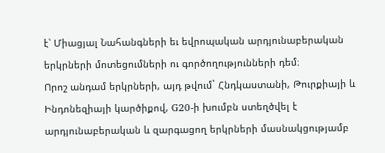է՝ Միացյալ Նահանգների եւ եվրոպական արդյունաբերական երկրների մոտեցումների ու գործողությունների դեմ։
Որոշ անդամ երկրների, այդ թվում` Հնդկաստանի, Թուրքիայի և Ինդոնեզիայի կարծիքով, G20-ի խումբն ստեղծվել է արդյունաբերական և զարգացող երկրների մասնակցությամբ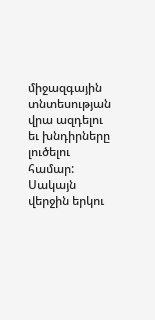միջազգային տնտեսության վրա ազդելու եւ խնդիրները լուծելու համար: Սակայն վերջին երկու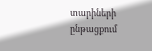տարիների ընթացքում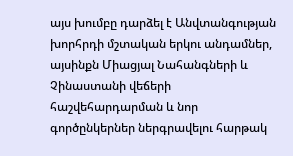այս խումբը դարձել է Անվտանգության խորհրդի մշտական երկու անդամներ, այսինքն Միացյալ Նահանգների և Չինաստանի վեճերի հաշվեհարդարման և նոր գործընկերներ ներգրավելու հարթակ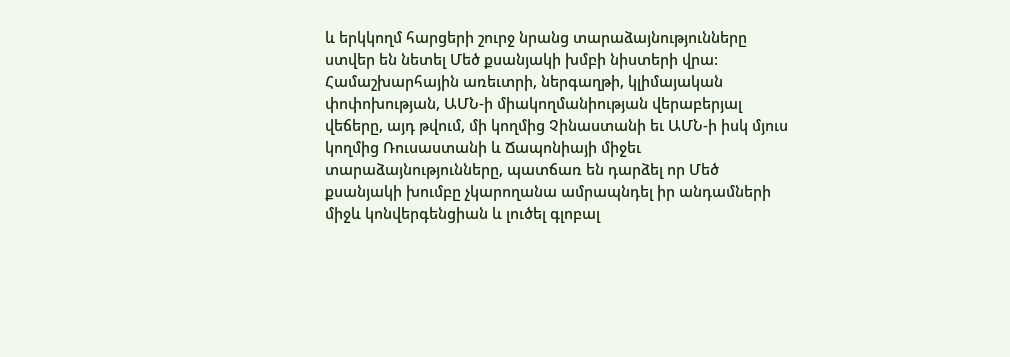և երկկողմ հարցերի շուրջ նրանց տարաձայնությունները ստվեր են նետել Մեծ քսանյակի խմբի նիստերի վրա:
Համաշխարհային առեւտրի, ներգաղթի, կլիմայական փոփոխության, ԱՄՆ-ի միակողմանիության վերաբերյալ վեճերը, այդ թվում, մի կողմից Չինաստանի եւ ԱՄՆ-ի իսկ մյուս կողմից Ռուսաստանի և Ճապոնիայի միջեւ տարաձայնությունները, պատճառ են դարձել որ Մեծ քսանյակի խումբը չկարողանա ամրապնդել իր անդամների միջև կոնվերգենցիան և լուծել գլոբալ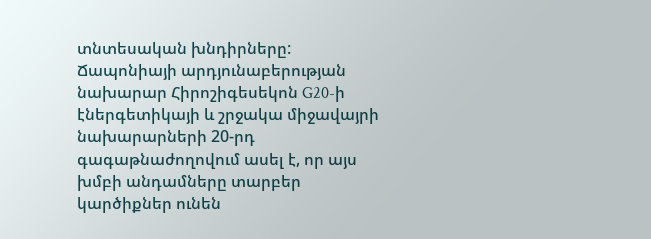տնտեսական խնդիրները:
Ճապոնիայի արդյունաբերության նախարար Հիրոշիգեսեկոն G20-ի էներգետիկայի և շրջակա միջավայրի նախարարների 20-րդ գագաթնաժողովում ասել է, որ այս խմբի անդամները տարբեր կարծիքներ ունեն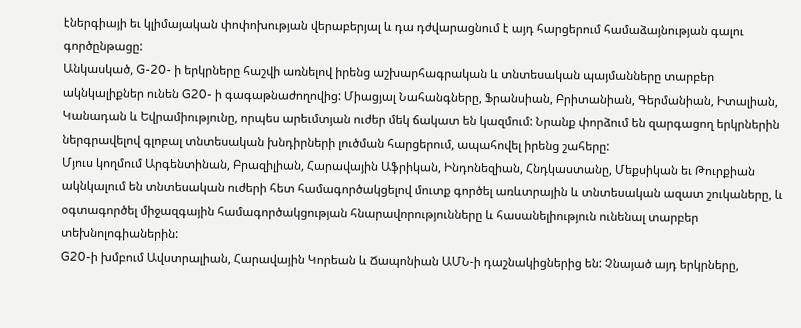էներգիայի եւ կլիմայական փոփոխության վերաբերյալ և դա դժվարացնում է այդ հարցերում համաձայնության գալու գործընթացը:
Անկասկած, G-20- ի երկրները հաշվի առնելով իրենց աշխարհագրական և տնտեսական պայմանները տարբեր ակնկալիքներ ունեն G20- ի գագաթնաժողովից: Միացյալ Նահանգները, Ֆրանսիան, Բրիտանիան, Գերմանիան, Իտալիան, Կանադան և Եվրամիությունը, որպես արեւմտյան ուժեր մեկ ճակատ են կազմում: Նրանք փորձում են զարգացող երկրներին ներգրավելով գլոբալ տնտեսական խնդիրների լուծման հարցերում, ապահովել իրենց շահերը:
Մյուս կողմում Արգենտինան, Բրազիլիան, Հարավային Աֆրիկան, Ինդոնեզիան, Հնդկաստանը, Մեքսիկան եւ Թուրքիան ակնկալում են տնտեսական ուժերի հետ համագործակցելով մուտք գործել առևտրային և տնտեսական ազատ շուկաները, և օգտագործել միջազգային համագործակցության հնարավորությունները և հասանելիություն ունենալ տարբեր տեխնոլոգիաներին:
G20-ի խմբում Ավստրալիան, Հարավային Կորեան և Ճապոնիան ԱՄՆ-ի դաշնակիցներից են: Չնայած այդ երկրները,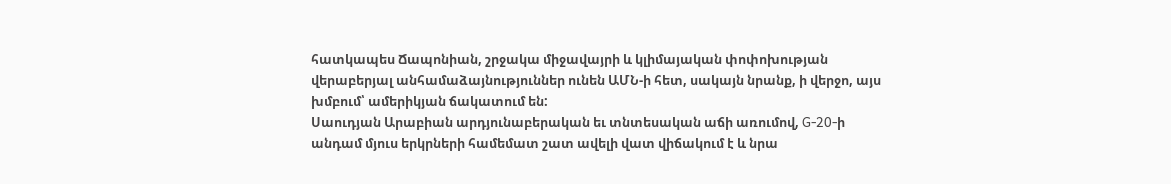հատկապես Ճապոնիան, շրջակա միջավայրի և կլիմայական փոփոխության վերաբերյալ անհամաձայնություններ ունեն ԱՄՆ-ի հետ, սակայն նրանք, ի վերջո, այս խմբում՝ ամերիկյան ճակատում են:
Սաուդյան Արաբիան արդյունաբերական եւ տնտեսական աճի առումով, G-20-ի անդամ մյուս երկրների համեմատ շատ ավելի վատ վիճակում է և նրա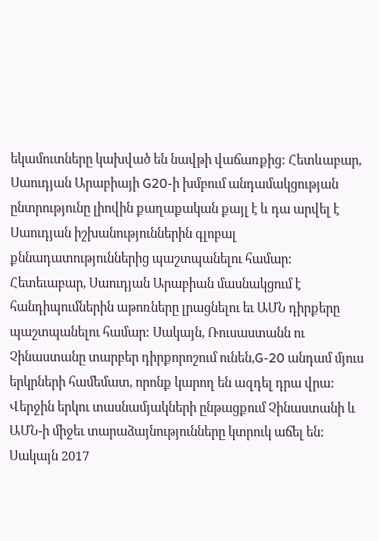եկամուտները կախված են նավթի վաճառքից: Հետևաբար, Սաուդյան Արաբիայի G20-ի խմբում անդամակցության ընտրությունը լիովին քաղաքական քայլ է և դա արվել է Սաուդյան իշխանություններին գլոբալ քննադատություններից պաշտպանելու համար: Հետեւաբար, Սաուդյան Արաբիան մասնակցում է հանդիպումներին աթոռները լրացնելու եւ ԱՄՆ դիրքերը պաշտպանելու համար: Սակայն, Ռուսաստանն ու Չինաստանը տարբեր դիրքորոշում ունեն,G-20 անդամ մյուս երկրների համեմատ, որոնք կարող են ազդել դրա վրա:
Վերջին երկու տասնամյակների ընթացքում Չինաստանի և ԱՄՆ-ի միջեւ տարաձայնությունները կտրուկ աճել են: Սակայն 2017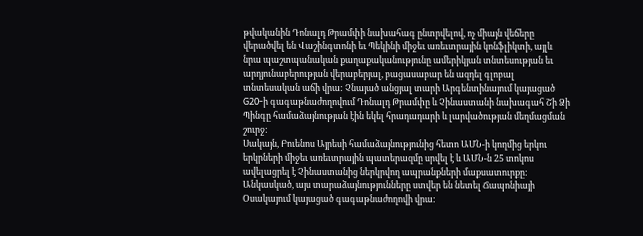թվականին Դոնալդ Թրամփի նախահագ ընտրվելով, ոչ միայն վեճերը վերածվել են Վաշինգտոնի եւ Պեկինի միջեւ առեւտրային կոնֆլիկտի, այլև նրա պաշտպանական քաղաքականությունը ամերիկյան տնտեսության եւ արդյունաբերության վերաբերյալ, բացասաբար են ազդել գլոբալ տնտեսական աճի վրա: Չնայած անցյալ տարի Արգենտինայում կայացած G20-ի գագաթնաժողովում Դոնալդ Թրամփը և Չինաստանի նախագահ Շի Ձի Պինգը համաձայնության էին եկել հրադադարի և լարվածության մեղմացման շուրջ:
Սակայն, Բուենոս Այրեսի համաձայնությունից հետո ԱՄՆ-ի կողմից երկու երկրների միջեւ առեւտրային պատերազմը սրվել է և ԱՄՆ-ն 25 տոկոս ավելացրել է Չինաստանից ներկրվող ապրանքների մաքսատուրքը: Անկասկած, այս տարաձայնությունները ստվեր են նետել Ճապոնիայի Օսակայում կայացած գագաթնաժողովի վրա: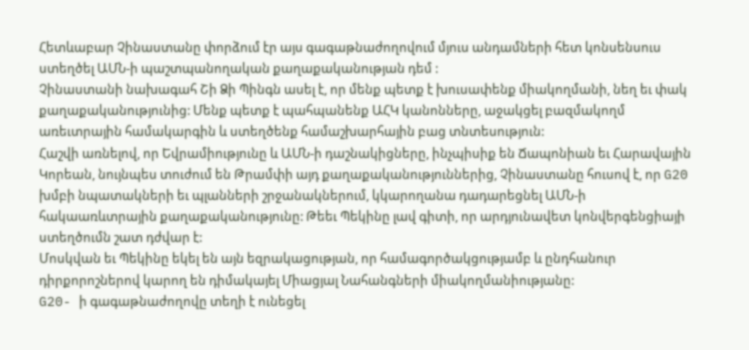Հետևաբար Չինաստանը փորձում էր այս գագաթնաժողովում մյուս անդամների հետ կոնսենսուս ստեղծել ԱՄՆ-ի պաշտպանողական քաղաքականության դեմ :
Չինաստանի նախագահ Շի Ձի Պինգն ասել է, որ մենք պետք է խուսափենք միակողմանի, նեղ եւ փակ քաղաքականությունից: Մենք պետք է պահպանենք ԱՀԿ կանոնները, աջակցել բազմակողմ առեւտրային համակարգին և ստեղծենք համաշխարհային բաց տնտեսություն:
Հաշվի առնելով, որ Եվրամիությունը և ԱՄՆ-ի դաշնակիցները, ինչպիսիք են Ճապոնիան եւ Հարավային Կորեան, նույնպես տուժում են Թրամփի այդ քաղաքականություններից, Չինաստանը հուսով է, որ G20 խմբի նպատակների եւ պլանների շրջանակներում, կկարողանա դադարեցնել ԱՄՆ-ի հակաառևտրային քաղաքականությունը: Թեեւ Պեկինը լավ գիտի, որ արդյունավետ կոնվերգենցիայի ստեղծումն շատ դժվար է:
Մոսկվան եւ Պեկինը եկել են այն եզրակացության, որ համագործակցությամբ և ընդհանուր դիրքորոշներով կարող են դիմակայել Միացյալ Նահանգների միակողմանիությանը:
G20- ի գագաթնաժողովը տեղի է ունեցել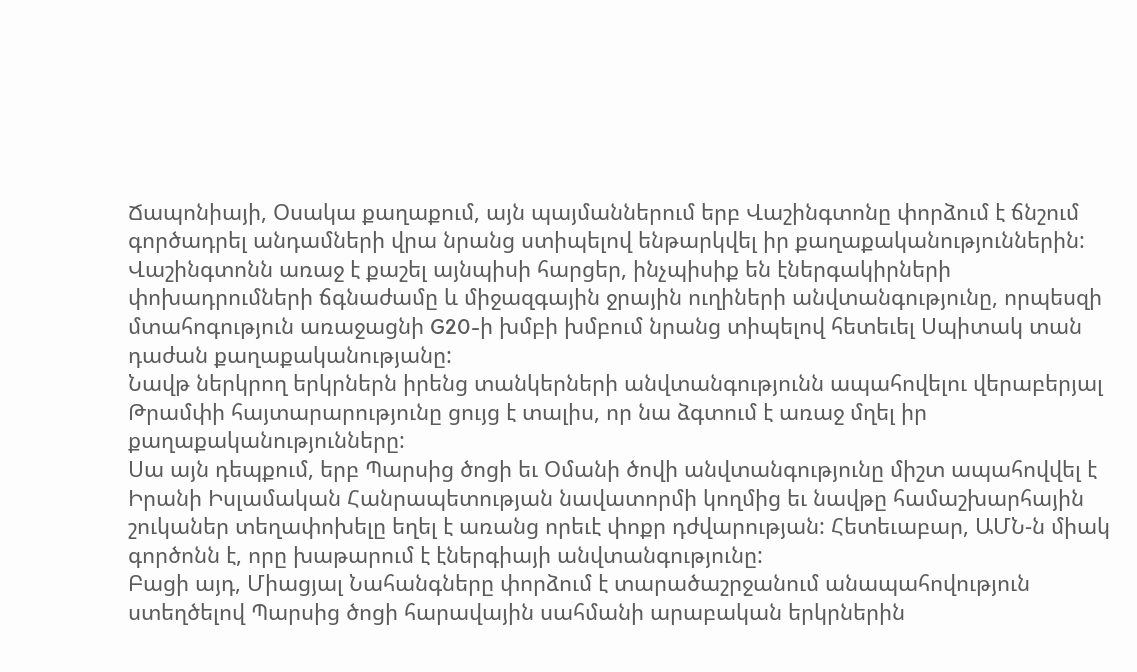Ճապոնիայի, Օսակա քաղաքում, այն պայմաններում երբ Վաշինգտոնը փորձում է ճնշում գործադրել անդամների վրա նրանց ստիպելով ենթարկվել իր քաղաքականություններին: Վաշինգտոնն առաջ է քաշել այնպիսի հարցեր, ինչպիսիք են էներգակիրների փոխադրումների ճգնաժամը և միջազգային ջրային ուղիների անվտանգությունը, որպեսզի մտահոգություն առաջացնի G20-ի խմբի խմբում նրանց տիպելով հետեւել Սպիտակ տան դաժան քաղաքականությանը:
Նավթ ներկրող երկրներն իրենց տանկերների անվտանգությունն ապահովելու վերաբերյալ Թրամփի հայտարարությունը ցույց է տալիս, որ նա ձգտում է առաջ մղել իր քաղաքականությունները:
Սա այն դեպքում, երբ Պարսից ծոցի եւ Օմանի ծովի անվտանգությունը միշտ ապահովվել է Իրանի Իսլամական Հանրապետության նավատորմի կողմից եւ նավթը համաշխարհային շուկաներ տեղափոխելը եղել է առանց որեւէ փոքր դժվարության: Հետեւաբար, ԱՄՆ-ն միակ գործոնն է, որը խաթարում է էներգիայի անվտանգությունը:
Բացի այդ, Միացյալ Նահանգները փորձում է տարածաշրջանում անապահովություն ստեղծելով Պարսից ծոցի հարավային սահմանի արաբական երկրներին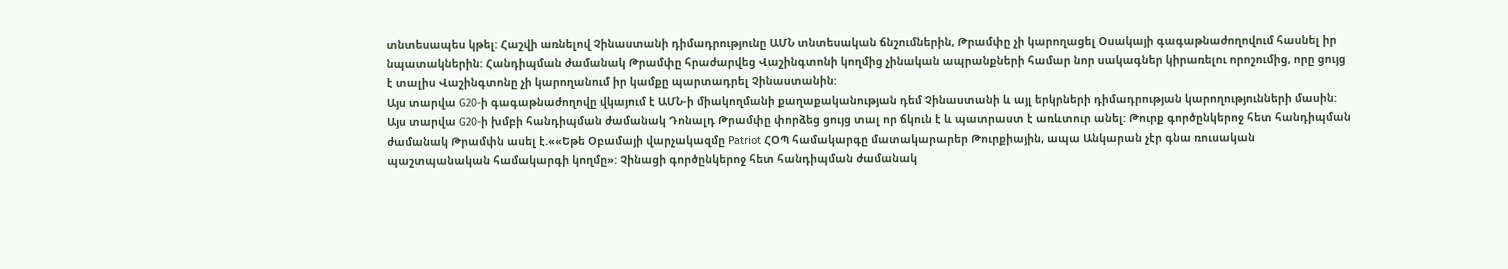տնտեսապես կթել: Հաշվի առնելով Չինաստանի դիմադրությունը ԱՄՆ տնտեսական ճնշումներին, Թրամփը չի կարողացել Օսակայի գագաթնաժողովում հասնել իր նպատակներին: Հանդիպման ժամանակ Թրամփը հրաժարվեց Վաշինգտոնի կողմից չինական ապրանքների համար նոր սակագներ կիրառելու որոշումից, որը ցույց է տալիս Վաշինգտոնը չի կարողանում իր կամքը պարտադրել Չինաստանին:
Այս տարվա G20-ի գագաթնաժողովը վկայում է ԱՄՆ-ի միակողմանի քաղաքականության դեմ Չինաստանի և այլ երկրների դիմադրության կարողությունների մասին:
Այս տարվա G20-ի խմբի հանդիպման ժամանակ Դոնալդ Թրամփը փորձեց ցույց տալ որ ճկուն է և պատրաստ է առևտուր անել: Թուրք գործընկերոջ հետ հանդիպման ժամանակ Թրամփն ասել է.««Եթե Օբամայի վարչակազմը Patriot ՀՕՊ համակարգը մատակարարեր Թուրքիային, ապա Անկարան չէր գնա ռուսական պաշտպանական համակարգի կողմը»: Չինացի գործընկերոջ հետ հանդիպման ժամանակ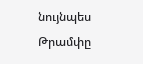նույնպես Թրամփը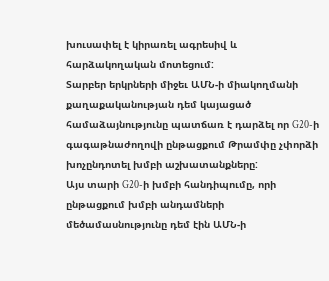խուսափել է կիրառել ագրեսիվ և հարձակողական մոտեցում:
Տարբեր երկրների միջեւ ԱՄՆ-ի միակողմանի քաղաքականության դեմ կայացած համաձայնությունը պատճառ է դարձել որ G20-ի գագաթնաժողովի ընթացքում Թրամփը չփորձի խոչընդոտել խմբի աշխատանքները:
Այս տարի G20-ի խմբի հանդիպումը, որի ընթացքում խմբի անդամների մեծամասնությունը դեմ էին ԱՄՆ-ի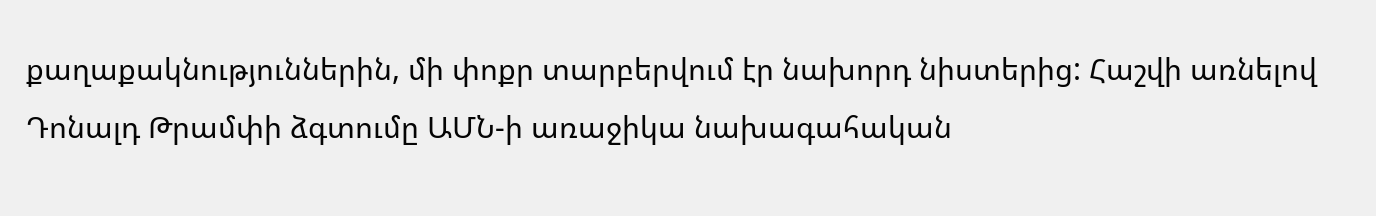քաղաքակնություններին, մի փոքր տարբերվում էր նախորդ նիստերից: Հաշվի առնելով Դոնալդ Թրամփի ձգտումը ԱՄՆ-ի առաջիկա նախագահական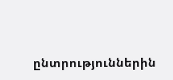ընտրություններին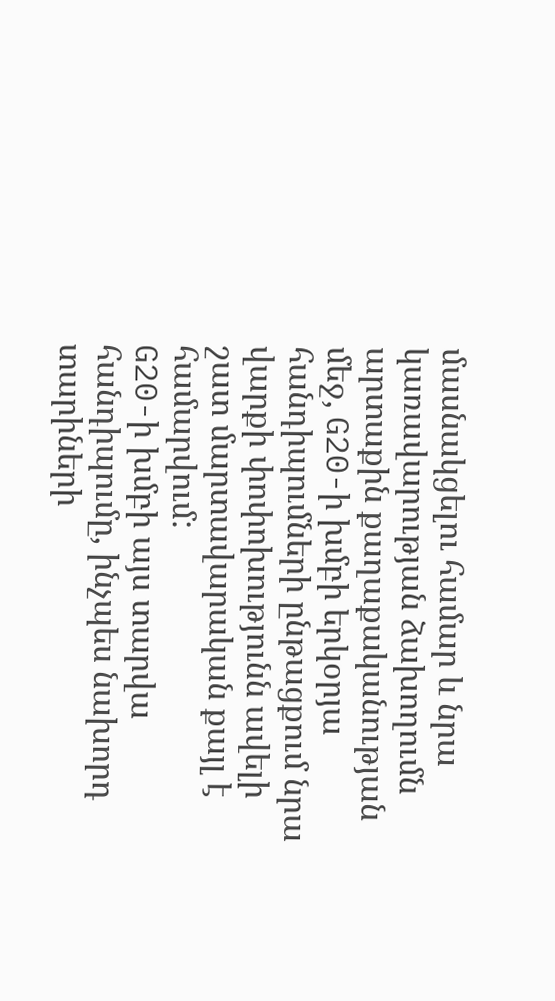մասնակցելու համար և նրա կառավարության ձախողումն արտաքին քաղաքականության մեջ, G20-ի խմբի երկօրյա հանդիպումների ընթացքում նրա վարքի փոփոխությունն ավելի շատ մարտավարական քայլ է համարվում:
G20-ի խմբի այս տարվա հանդիպումը, ինչպես նախորդ տարիների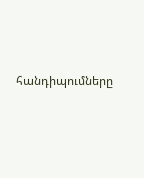հանդիպումները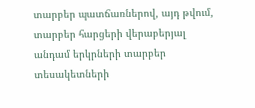տարբեր պատճառներով, այդ թվում, տարբեր հարցերի վերաբերյալ անդամ երկրների տարբեր տեսակետների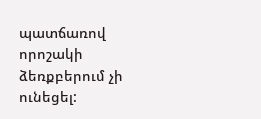պատճառով որոշակի ձեռքբերում չի ունեցել: